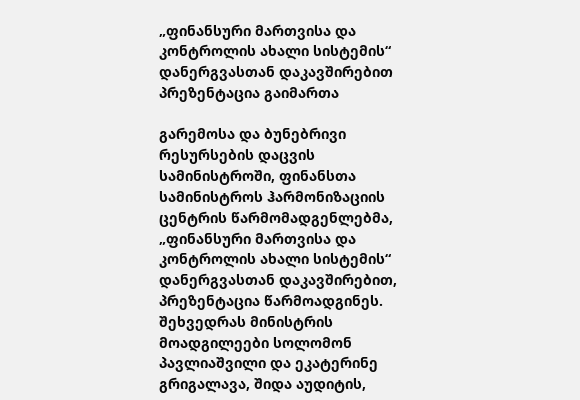„ფინანსური მართვისა და კონტროლის ახალი სისტემის“ დანერგვასთან დაკავშირებით პრეზენტაცია გაიმართა

გარემოსა და ბუნებრივი რესურსების დაცვის სამინისტროში, ფინანსთა სამინისტროს ჰარმონიზაციის ცენტრის წარმომადგენლებმა, „ფინანსური მართვისა და კონტროლის ახალი სისტემის“ დანერგვასთან დაკავშირებით, პრეზენტაცია წარმოადგინეს. შეხვედრას მინისტრის მოადგილეები სოლომონ პავლიაშვილი და ეკატერინე გრიგალავა, შიდა აუდიტის,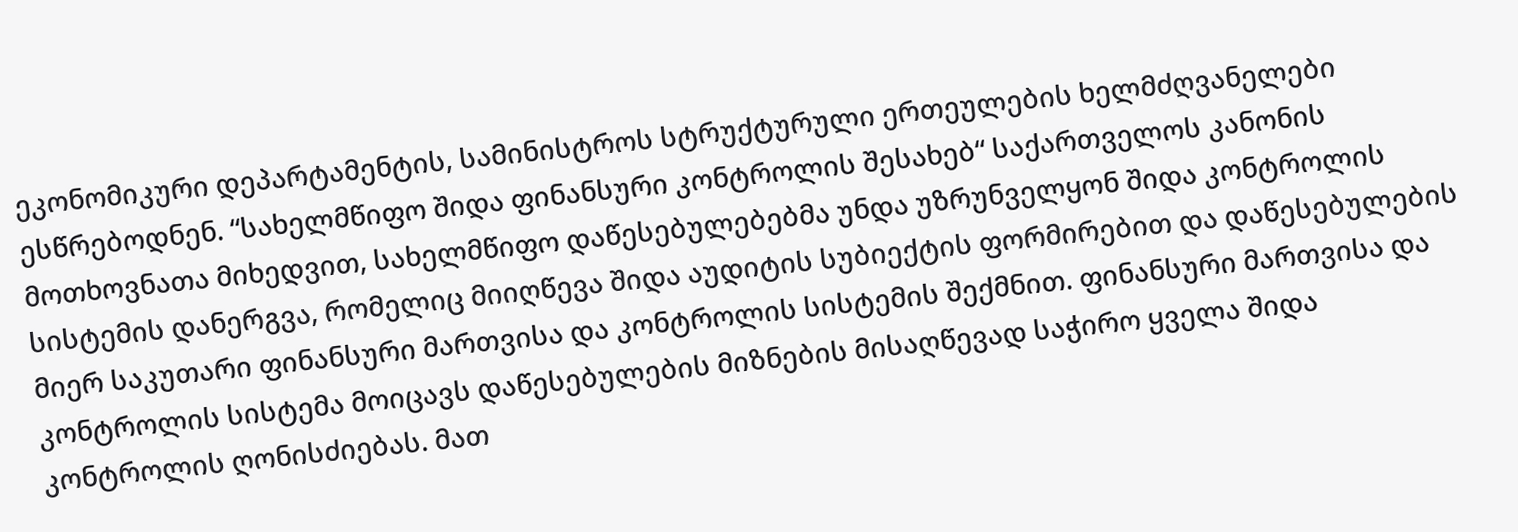ეკონომიკური დეპარტამენტის, სამინისტროს სტრუქტურული ერთეულების ხელმძღვანელები ესწრებოდნენ. “სახელმწიფო შიდა ფინანსური კონტროლის შესახებ“ საქართველოს კანონის მოთხოვნათა მიხედვით, სახელმწიფო დაწესებულებებმა უნდა უზრუნველყონ შიდა კონტროლის სისტემის დანერგვა, რომელიც მიიღწევა შიდა აუდიტის სუბიექტის ფორმირებით და დაწესებულების მიერ საკუთარი ფინანსური მართვისა და კონტროლის სისტემის შექმნით. ფინანსური მართვისა და კონტროლის სისტემა მოიცავს დაწესებულების მიზნების მისაღწევად საჭირო ყველა შიდა კონტროლის ღონისძიებას. მათ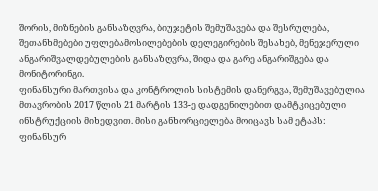შორის, მიზნების განსაზღვრა, ბიუჯეტის შემუშავება და შესრულება, შეთანხმებები უფლებამოსილებების დელეგირების შესახებ, მენეჯერული ანგარიშვალდებულების განსაზღვრა, შიდა და გარე ანგარიშგება და მონიტორინგი.
ფინანსური მართვისა და კონტროლის სისტემის დანერგვა, შემუშავებულია მთავრობის 2017 წლის 21 მარტის 133-ე დადგენილებით დამტკიცებული ინსტრუქციის მიხედვით. მისი განხორციელება მოიცავს სამ ეტაპს: ფინანსურ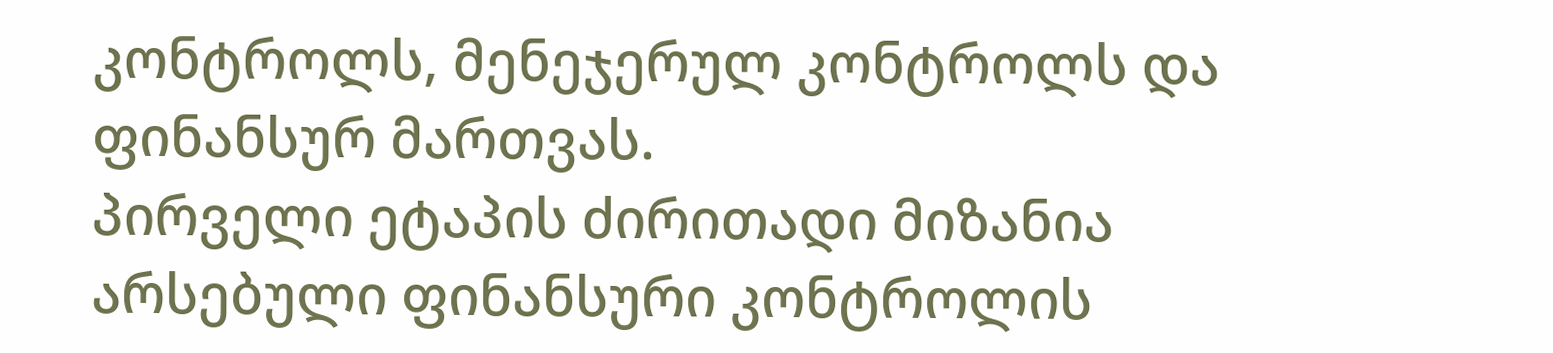კონტროლს, მენეჯერულ კონტროლს და ფინანსურ მართვას.
პირველი ეტაპის ძირითადი მიზანია არსებული ფინანსური კონტროლის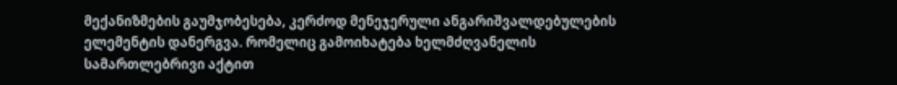მექანიზმების გაუმჯობესება, კერძოდ მენეჯერული ანგარიშვალდებულების ელემენტის დანერგვა. რომელიც გამოიხატება ხელმძღვანელის სამართლებრივი აქტით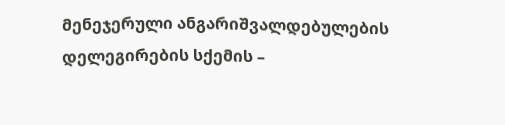მენეჯერული ანგარიშვალდებულების დელეგირების სქემის –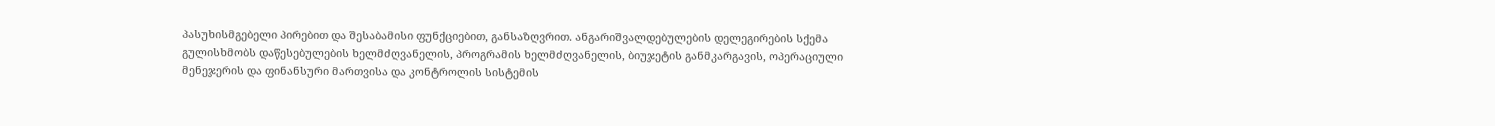პასუხისმგებელი პირებით და შესაბამისი ფუნქციებით, განსაზღვრით. ანგარიშვალდებულების დელეგირების სქემა გულისხმობს დაწესებულების ხელმძღვანელის, პროგრამის ხელმძღვანელის, ბიუჯეტის განმკარგავის, ოპერაციული მენეჯერის და ფინანსური მართვისა და კონტროლის სისტემის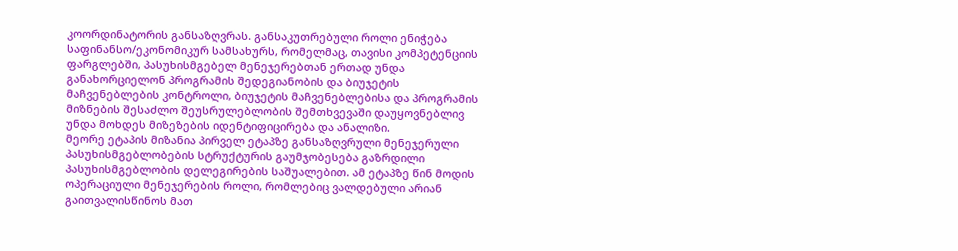კოორდინატორის განსაზღვრას. განსაკუთრებული როლი ენიჭება საფინანსო/ეკონომიკურ სამსახურს, რომელმაც, თავისი კომპეტენციის ფარგლებში, პასუხისმგებელ მენეჯერებთან ერთად უნდა განახორციელონ პროგრამის შედეგიანობის და ბიუჯეტის მაჩვენებლების კონტროლი, ბიუჯეტის მაჩვენებლებისა და პროგრამის მიზნების შესაძლო შეუსრულებლობის შემთხვევაში დაუყოვნებლივ უნდა მოხდეს მიზეზების იდენტიფიცირება და ანალიზი.
მეორე ეტაპის მიზანია პირველ ეტაპზე განსაზღვრული მენეჯერული პასუხისმგებლობების სტრუქტურის გაუმჯობესება გაზრდილი პასუხისმგებლობის დელეგირების საშუალებით. ამ ეტაპზე წინ მოდის ოპერაციული მენეჯერების როლი, რომლებიც ვალდებული არიან გაითვალისწინოს მათ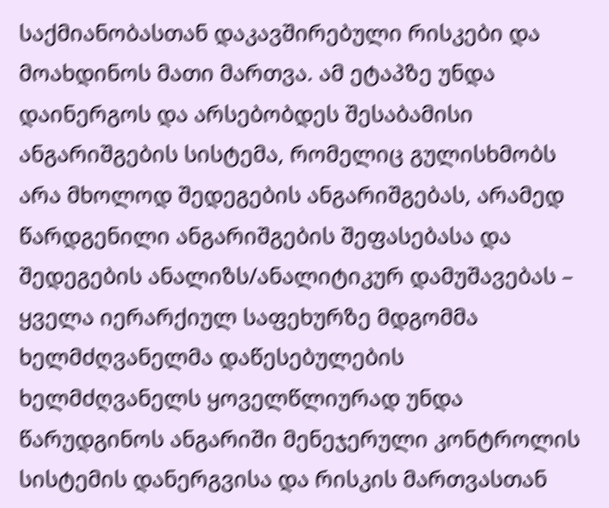საქმიანობასთან დაკავშირებული რისკები და მოახდინოს მათი მართვა. ამ ეტაპზე უნდა დაინერგოს და არსებობდეს შესაბამისი ანგარიშგების სისტემა, რომელიც გულისხმობს არა მხოლოდ შედეგების ანგარიშგებას, არამედ წარდგენილი ანგარიშგების შეფასებასა და შედეგების ანალიზს/ანალიტიკურ დამუშავებას – ყველა იერარქიულ საფეხურზე მდგომმა ხელმძღვანელმა დაწესებულების ხელმძღვანელს ყოველწლიურად უნდა წარუდგინოს ანგარიში მენეჯერული კონტროლის სისტემის დანერგვისა და რისკის მართვასთან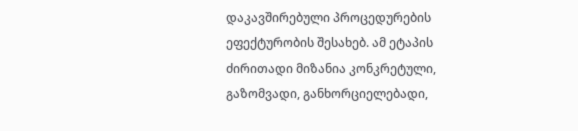დაკავშირებული პროცედურების ეფექტურობის შესახებ. ამ ეტაპის ძირითადი მიზანია კონკრეტული, გაზომვადი, განხორციელებადი,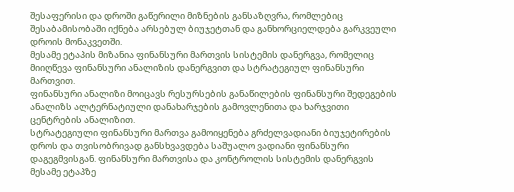შესაფერისი და დროში გაწერილი მიზნების განსაზღვრა, რომლებიც შესაბამისობაში იქნება არსებულ ბიუჯეტთან და განხორციელდება გარკვეული დროის მონაკვეთში.
მესამე ეტაპის მიზანია ფინანსური მართვის სისტემის დანერგვა, რომელიც მიიღწევა ფინანსური ანალიზის დანერგვით და სტრატეგიულ ფინანსური მართვით.
ფინანსური ანალიზი მოიცავს რესურსების განაწილების ფინანსური შედეგების ანალიზს ალტერნატიული დანახარჯების გამოვლენითა და ხარჯვითი ცენტრების ანალიზით.
სტრატეგიული ფინანსური მართვა გამოიყენება გრძელვადიანი ბიუჯეტირების დროს და თვისობრივად განსხვავდება საშუალო ვადიანი ფინანსური დაგეგმვისგან. ფინანსური მართვისა და კონტროლის სისტემის დანერგვის მესამე ეტაპზე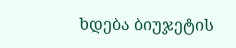ხდება ბიუჯეტის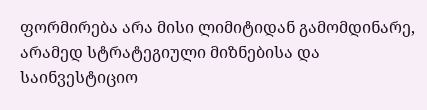ფორმირება არა მისი ლიმიტიდან გამომდინარე, არამედ სტრატეგიული მიზნებისა და საინვესტიციო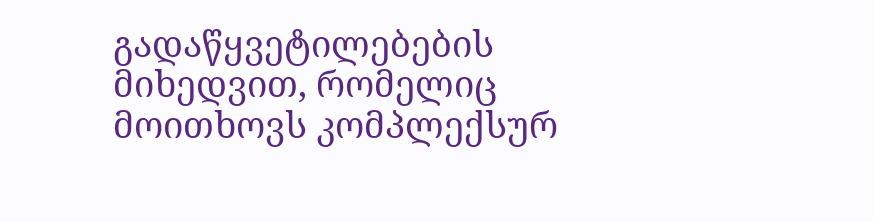გადაწყვეტილებების მიხედვით, რომელიც მოითხოვს კომპლექსურ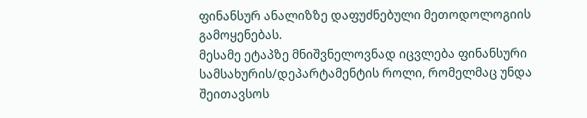ფინანსურ ანალიზზე დაფუძნებული მეთოდოლოგიის გამოყენებას.
მესამე ეტაპზე მნიშვნელოვნად იცვლება ფინანსური სამსახურის/დეპარტამენტის როლი, რომელმაც უნდა შეითავსოს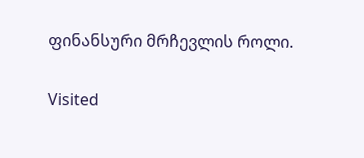ფინანსური მრჩევლის როლი.

Visited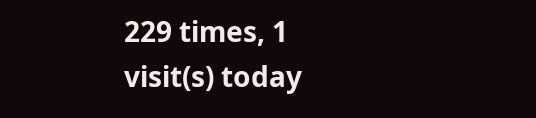229 times, 1 visit(s) today